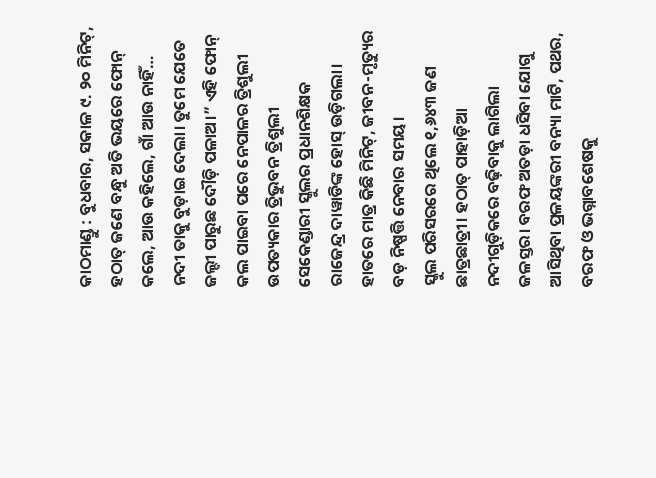କାଠମାଣ୍ଡୁ : ବୁଧବାର, ସକାଳ ୯. ୨୦ ମିନିଟ୍, ହଠାତ୍ ଜଣେ ବନ୍ଧୁ ଅତି ଭୟରେ ଫୋନ୍ କଲେ, ଆଉ କହିଲେ, ଗାଁ ଆଉ ନାହିଁ… ନଦୀ ତାକୁ ବୁଡ଼ାଇ ଦେଲା। ତୁମେ ଯେତେ ଜଲ୍ଦୀ ପାରୁଛ ଦୌଡ଼ି ପଳାଅ।” ଏହି ଫୋନ୍ କଲ ପାଇବା ପରେ ନେପାଳର ତ୍ରିଶୁଲୀ ଉପତ୍ୟକାର ତ୍ରିଭୁବନ ତ୍ରିଶୁଲୀ ସେକେଣ୍ଡାରୀ ସ୍କୁଲର ପ୍ରଧାନଶିକ୍ଷକ ରାଜେନ୍ଦ୍ର ଦାୱାଡିଙ୍କ ହୋସ୍ ଉଡ଼ିଗଲା। ହାତରେ ମାତ୍ର କିଛି ମିନିଟ୍, ଜୀବନ-ମୃତ୍ୟୁର ବଡ଼ ନିଷ୍ପତ୍ତି ନେବାର ସମୟ।
ସ୍କୁଲ ପରିସରରେ ଥିଲେ ୧,୬୪୩ ଜଣ ଛାତ୍ରଛାତ୍ରୀ। ହଠାତ୍ ପାହାଡ଼ିଆ ନଦୀଗୁଡ଼ିକରେ ବଢ଼ିବାକୁ ଲାଗିଲା ଜଳସ୍ତର। ବରଫ ଅତଡ଼ା ଧସିବା ଯୋଗୁ ଆସିଥିବା ପ୍ରଳୟଙ୍କରୀ ବନ୍ୟା ମାଟି, ପଥର, ବରଫ ଓ ଭଗ୍ନାବଶେଷକୁ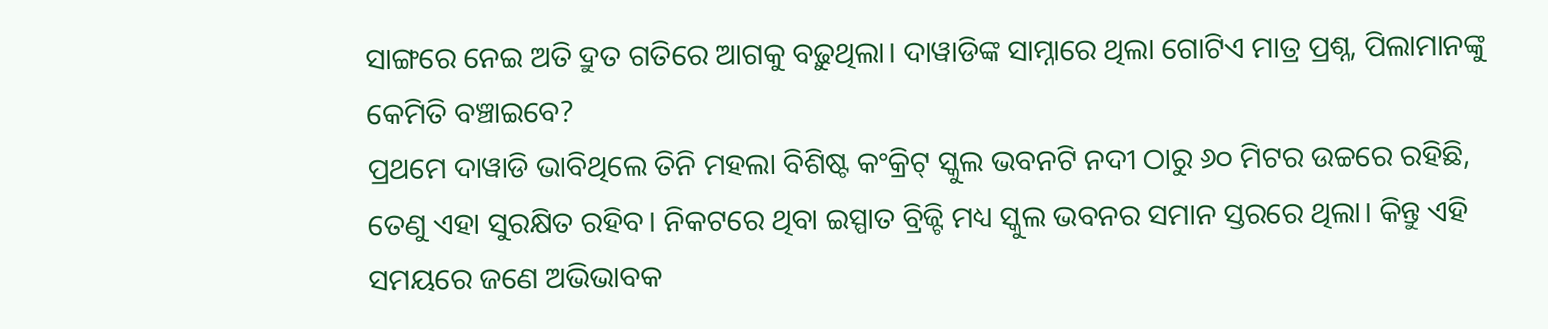ସାଙ୍ଗରେ ନେଇ ଅତି ଦ୍ରୁତ ଗତିରେ ଆଗକୁ ବଢ଼ୁଥିଲା। ଦାୱାଡିଙ୍କ ସାମ୍ନାରେ ଥିଲା ଗୋଟିଏ ମାତ୍ର ପ୍ରଶ୍ନ, ପିଲାମାନଙ୍କୁ କେମିତି ବଞ୍ଚାଇବେ?
ପ୍ରଥମେ ଦାୱାଡି ଭାବିଥିଲେ ତିନି ମହଲା ବିଶିଷ୍ଟ କଂକ୍ରିଟ୍ ସ୍କୁଲ ଭବନଟି ନଦୀ ଠାରୁ ୬୦ ମିଟର ଉଚ୍ଚରେ ରହିଛି, ତେଣୁ ଏହା ସୁରକ୍ଷିତ ରହିବ। ନିକଟରେ ଥିବା ଇସ୍ପାତ ବ୍ରିଜ୍ଟି ମଧ୍ୟ ସ୍କୁଲ ଭବନର ସମାନ ସ୍ତରରେ ଥିଲା। କିନ୍ତୁ ଏହି ସମୟରେ ଜଣେ ଅଭିଭାବକ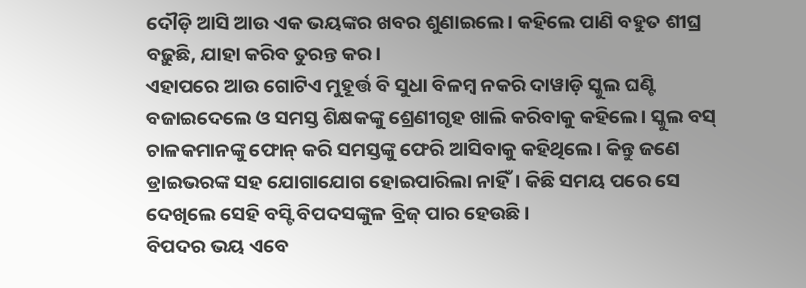ଦୌଡ଼ି ଆସି ଆଉ ଏକ ଭୟଙ୍କର ଖବର ଶୁଣାଇଲେ। କହିଲେ ପାଣି ବହୁତ ଶୀଘ୍ର ବଢ଼ୁଛି, ଯାହା କରିବ ତୁରନ୍ତ କର।
ଏହାପରେ ଆଉ ଗୋଟିଏ ମୁହୂର୍ତ୍ତ ବି ସୁଧା ବିଳମ୍ବ ନକରି ଦାୱାଡ଼ି ସ୍କୁଲ ଘଣ୍ଟି ବଜାଇଦେଲେ ଓ ସମସ୍ତ ଶିକ୍ଷକଙ୍କୁ ଶ୍ରେଣୀଗୃହ ଖାଲି କରିବାକୁ କହିଲେ। ସ୍କୁଲ ବସ୍ ଚାଳକମାନଙ୍କୁ ଫୋନ୍ କରି ସମସ୍ତଙ୍କୁ ଫେରି ଆସିବାକୁ କହିଥିଲେ। କିନ୍ତୁ ଜଣେ ଡ୍ରାଇଭରଙ୍କ ସହ ଯୋଗାଯୋଗ ହୋଇପାରିଲା ନାହିଁ। କିଛି ସମୟ ପରେ ସେ ଦେଖିଲେ ସେହି ବସ୍ଟି ବିପଦସଙ୍କୁଳ ବ୍ରିଜ୍ ପାର ହେଉଛି।
ବିପଦର ଭୟ ଏବେ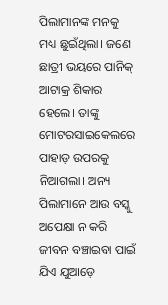ପିଲାମାନଙ୍କ ମନକୁ ମଧ୍ୟ ଛୁଇଁଥିଲା। ଜଣେ ଛାତ୍ରୀ ଭୟରେ ପାନିକ୍ ଆଟାକ୍ର ଶିକାର ହେଲେ। ତାଙ୍କୁ ମୋଟରସାଇକେଲରେ ପାହାଡ଼ ଉପରକୁ ନିଆଗଲା। ଅନ୍ୟ ପିଲାମାନେ ଆଉ ବସ୍କୁ ଅପେକ୍ଷା ନ କରି ଜୀବନ ବଞ୍ଚାଇବା ପାଇଁ ଯିଏ ଯୁଆଡ଼େ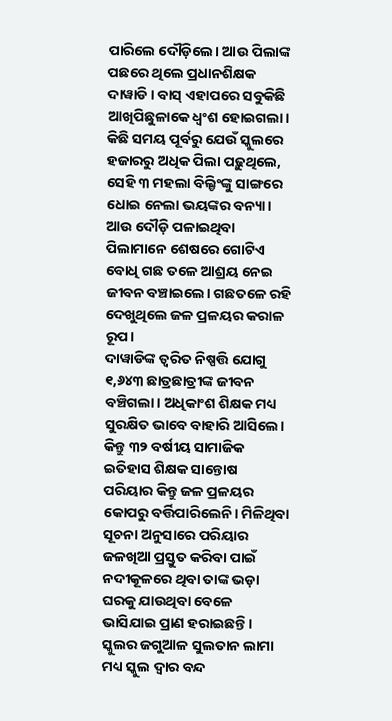ପାରିଲେ ଦୌଡ଼ିଲେ। ଆଉ ପିଲାଙ୍କ ପଛରେ ଥିଲେ ପ୍ରଧାନଶିକ୍ଷକ ଦାୱାଡି। ବାସ୍ ଏହାପରେ ସବୁକିଛି ଆଖିପିଛୁଳାକେ ଧ୍ୱଂଶ ହୋଇଗଲା।
କିଛି ସମୟ ପୂର୍ବରୁ ଯେଉଁ ସ୍କୁଲରେ ହଜାରରୁ ଅଧିକ ପିଲା ପଢ଼ୁଥିଲେ, ସେହି ୩ ମହଲା ବିଲ୍ଡିଂଙ୍କୁ ସାଙ୍ଗରେ ଧୋଇ ନେଲା ଭୟଙ୍କର ବନ୍ୟା। ଆଉ ଦୌଡ଼ି ପଳାଇଥିବା ପିଲାମାନେ ଶେଷରେ ଗୋଟିଏ ବୋଧି ଗଛ ତଳେ ଆଶ୍ରୟ ନେଇ ଜୀବନ ବଞ୍ଚାଇଲେ। ଗଛତଳେ ରହି ଦେଖୁଥିଲେ ଜଳ ପ୍ରଳୟର କରାଳ ରୂପ।
ଦାୱାଡିଙ୍କ ତ୍ୱରିତ ନିଷ୍ପତ୍ତି ଯୋଗୁ ୧,୬୪୩ ଛାତ୍ରଛାତ୍ରୀଙ୍କ ଜୀବନ ବଞ୍ଚିଗଲା। ଅଧିକାଂଶ ଶିକ୍ଷକ ମଧ୍ୟ ସୁରକ୍ଷିତ ଭାବେ ବାହାରି ଆସିଲେ। କିନ୍ତୁ ୩୨ ବର୍ଷୀୟ ସାମାଜିକ ଇତିହାସ ଶିକ୍ଷକ ସାନ୍ତୋଷ ପରିୟାର କିନ୍ତୁ ଜଳ ପ୍ରଳୟର କୋପରୁ ବର୍ତ୍ତିପାରିଲେନି। ମିଳିଥିବା ସୂଚନା ଅନୁସାରେ ପରିୟାର ଜଳଖିଆ ପ୍ରସ୍ତୁତ କରିବା ପାଇଁ ନଦୀକୂଳରେ ଥିବା ତାଙ୍କ ଭଡ଼ା ଘରକୁ ଯାଉଥିବା ବେଳେ ଭାସିଯାଇ ପ୍ରାଣ ହରାଇଛନ୍ତି। ସ୍କୁଲର ଜଗୁଆଳ ସୁଲତାନ ଲାମା ମଧ୍ୟ ସ୍କୁଲ ଦ୍ୱାର ବନ୍ଦ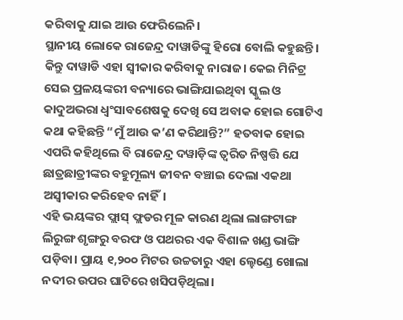କରିବାକୁ ଯାଇ ଆଉ ଫେରିଲେନି।
ସ୍ଥାନୀୟ ଲୋକେ ରାଜେନ୍ଦ୍ର ଦାୱାଡିଙ୍କୁ ହିରୋ ବୋଲି କହୁଛନ୍ତି। କିନ୍ତୁ ଦାୱାଡି ଏହା ସ୍ୱୀକାର କରିବାକୁ ନାରାଜ। କେଇ ମିନିଟ୍ର ସେଇ ପ୍ରଳୟଙ୍କରୀ ବନ୍ୟାରେ ଭାଙ୍ଗିଯାଇଥିବା ସ୍କୁଲ ଓ କାଦୁଅଭରା ଧ୍ୱଂସାବଶେଷକୁ ଦେଖି ସେ ଅବାକ ହୋଇ ଗୋଟିଏ କଥା କହିଛନ୍ତି “ମୁଁ ଆଉ କ’ଣ କରିଥାନ୍ତି?” ହତବାକ ହୋଇ ଏପରି କହିଥିଲେ ବି ରାଜେନ୍ଦ୍ର ଦୱାଡ଼ିଙ୍କ ତ୍ୱରିତ ନିଷ୍ପତ୍ତି ଯେ ଛାତ୍ରଛାତ୍ରୀଙ୍କର ବହୁମୂଲ୍ୟ ଜୀବନ ବଞ୍ଚାଇ ଦେଲା ଏକଥା ଅସ୍ୱୀକାର କରିହେବ ନାହିଁ।
ଏହି ଭୟଙ୍କର ଫ୍ଲାସ୍ ଫ୍ଲଡର ମୂଳ କାରଣ ଥିଲା ଲାଙ୍ଗଟାଙ୍ଗ ଲିରୁଙ୍ଗ ଶୃଙ୍ଗରୁ ବରଫ ଓ ପଥରର ଏକ ବିଶାଳ ଖଣ୍ଡ ଭାଙ୍ଗି ପଡ଼ିବା। ପ୍ରାୟ ୧,୨୦୦ ମିଟର ଉଚ୍ଚତାରୁ ଏହା ଲ୍ହେଣ୍ଡେ ଖୋଲା ନଦୀର ଉପର ଘାଟିରେ ଖସିପଡ଼ିଥିଲା।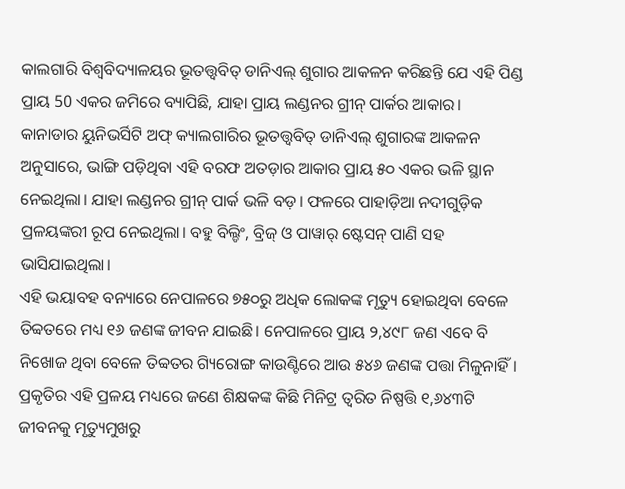କାଲଗାରି ବିଶ୍ୱବିଦ୍ୟାଳୟର ଭୂତତ୍ତ୍ୱବିତ୍ ଡାନିଏଲ୍ ଶୁଗାର ଆକଳନ କରିଛନ୍ତି ଯେ ଏହି ପିଣ୍ଡ ପ୍ରାୟ 50 ଏକର ଜମିରେ ବ୍ୟାପିଛି, ଯାହା ପ୍ରାୟ ଲଣ୍ଡନର ଗ୍ରୀନ୍ ପାର୍କର ଆକାର।
କାନାଡାର ୟୁନିଭର୍ସିଟି ଅଫ୍ କ୍ୟାଲଗାରିର ଭୂତତ୍ତ୍ୱବିତ୍ ଡାନିଏଲ୍ ଶୁଗାରଙ୍କ ଆକଳନ ଅନୁସାରେ, ଭାଙ୍ଗି ପଡ଼ିଥିବା ଏହି ବରଫ ଅତଡ଼ାର ଆକାର ପ୍ରାୟ ୫୦ ଏକର ଭଳି ସ୍ଥାନ ନେଇଥିଲା। ଯାହା ଲଣ୍ଡନର ଗ୍ରୀନ୍ ପାର୍କ ଭଳି ବଡ଼। ଫଳରେ ପାହାଡ଼ିଆ ନଦୀଗୁଡ଼ିକ ପ୍ରଳୟଙ୍କରୀ ରୂପ ନେଇଥିଲା। ବହୁ ବିଲ୍ଡିଂ, ବ୍ରିଜ୍ ଓ ପାୱାର୍ ଷ୍ଟେସନ୍ ପାଣି ସହ ଭାସିଯାଇଥିଲା।
ଏହି ଭୟାବହ ବନ୍ୟାରେ ନେପାଳରେ ୭୫୦ରୁ ଅଧିକ ଲୋକଙ୍କ ମୃତ୍ୟୁ ହୋଇଥିବା ବେଳେ ତିବ୍ବତରେ ମଧ୍ୟ ୧୬ ଜଣଙ୍କ ଜୀବନ ଯାଇଛି। ନେପାଳରେ ପ୍ରାୟ ୨,୪୯୮ ଜଣ ଏବେ ବି ନିଖୋଜ ଥିବା ବେଳେ ତିବ୍ବତର ଗ୍ୟିରୋଙ୍ଗ କାଉଣ୍ଟିରେ ଆଉ ୫୪୬ ଜଣଙ୍କ ପତ୍ତା ମିଳୁନାହିଁ। ପ୍ରକୃତିର ଏହି ପ୍ରଳୟ ମଧ୍ୟରେ ଜଣେ ଶିକ୍ଷକଙ୍କ କିଛି ମିନିଟ୍ର ତ୍ୱରିତ ନିଷ୍ପତ୍ତି ୧,୬୪୩ଟି ଜୀବନକୁ ମୃତ୍ୟୁମୁଖରୁ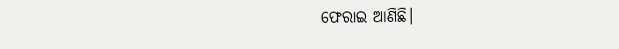ଫେରାଇ ଆଣିଛି।